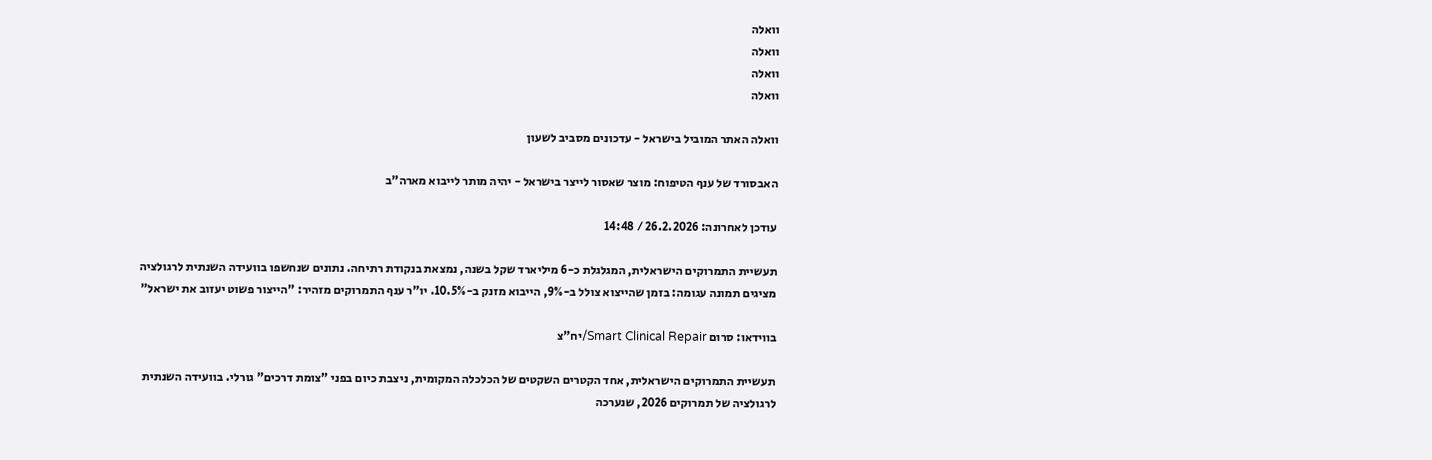וואלה
וואלה
וואלה
וואלה

וואלה האתר המוביל בישראל - עדכונים מסביב לשעון

האבסורד של ענף הטיפוח: מוצר שאסור לייצר בישראל - יהיה מותר לייבוא מארה"ב

עודכן לאחרונה: 26.2.2026 / 14:48

תעשיית התמרוקים הישראלית, המגלגלת כ-6 מיליארד שקל בשנה, נמצאת בנקודת רתיחה. נתונים שנחשפו בוועידה השנתית לרגולציה מציגים תמונה עגומה: בזמן שהייצוא צולל ב-9%, הייבוא מזנק ב-10.5%. יו"ר ענף התמרוקים מזהיר: "הייצור פשוט יעזוב את ישראל"

בווידאו: סרום Smart Clinical Repair/יח"צ

תעשיית התמרוקים הישראלית, אחד הקטרים השקטים של הכלכלה המקומית, ניצבת כיום בפני "צומת דרכים" גורלי. בוועידה השנתית לרגולציה של תמרוקים 2026, שנערכה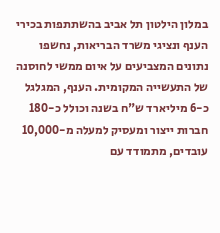במלון הילטון תל אביב בהשתתפות בכירי הענף ונציגי משרד הבריאות, נחשפו נתונים המצביעים על איום ממשי לחוסנה של התעשייה המקומית. הענף, המגלגל כ-6 מיליארד ש"ח בשנה וכולל כ-180 חברות ייצור ומעסיק למעלה מ-10,000 עובדים, מתמודד עם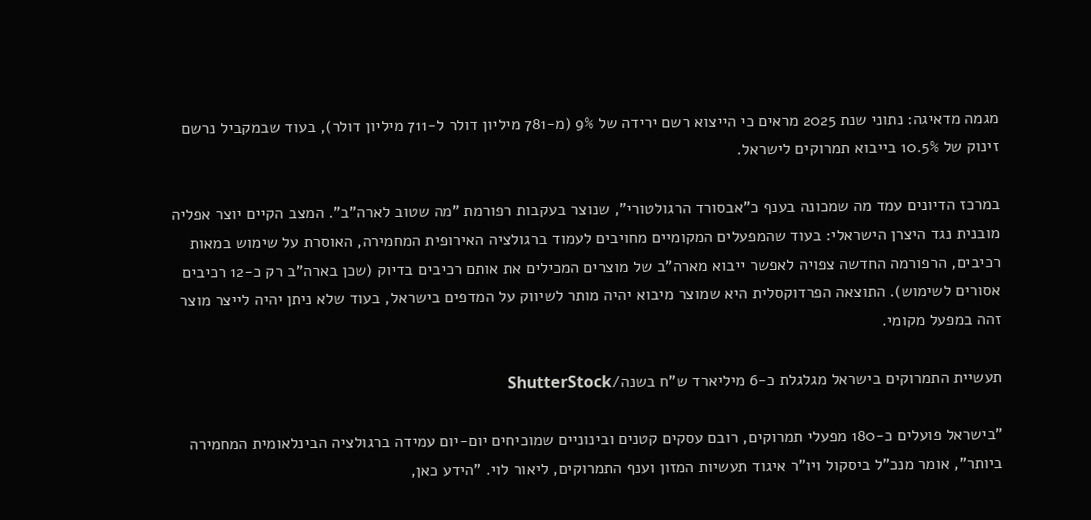מגמה מדאיגה: נתוני שנת 2025 מראים כי הייצוא רשם ירידה של 9% (מ-781 מיליון דולר ל-711 מיליון דולר), בעוד שבמקביל נרשם זינוק של 10.5% בייבוא תמרוקים לישראל.

במרכז הדיונים עמד מה שמכונה בענף כ"אבסורד הרגולטורי", שנוצר בעקבות רפורמת "מה שטוב לארה"ב". המצב הקיים יוצר אפליה מובנית נגד היצרן הישראלי: בעוד שהמפעלים המקומיים מחויבים לעמוד ברגולציה האירופית המחמירה, האוסרת על שימוש במאות רכיבים, הרפורמה החדשה צפויה לאפשר ייבוא מארה"ב של מוצרים המכילים את אותם רכיבים בדיוק (שכן בארה"ב רק כ-12 רכיבים אסורים לשימוש). התוצאה הפרדוקסלית היא שמוצר מיבוא יהיה מותר לשיווק על המדפים בישראל, בעוד שלא ניתן יהיה לייצר מוצר זהה במפעל מקומי.

תעשיית התמרוקים בישראל מגלגלת כ-6 מיליארד ש"ח בשנה/ShutterStock

"בישראל פועלים כ-180 מפעלי תמרוקים, רובם עסקים קטנים ובינוניים שמוכיחים יום-יום עמידה ברגולציה הבינלאומית המחמירה ביותר", אומר מנכ"ל ביסקול ויו"ר איגוד תעשיות המזון וענף התמרוקים, ליאור לוי. "הידע כאן,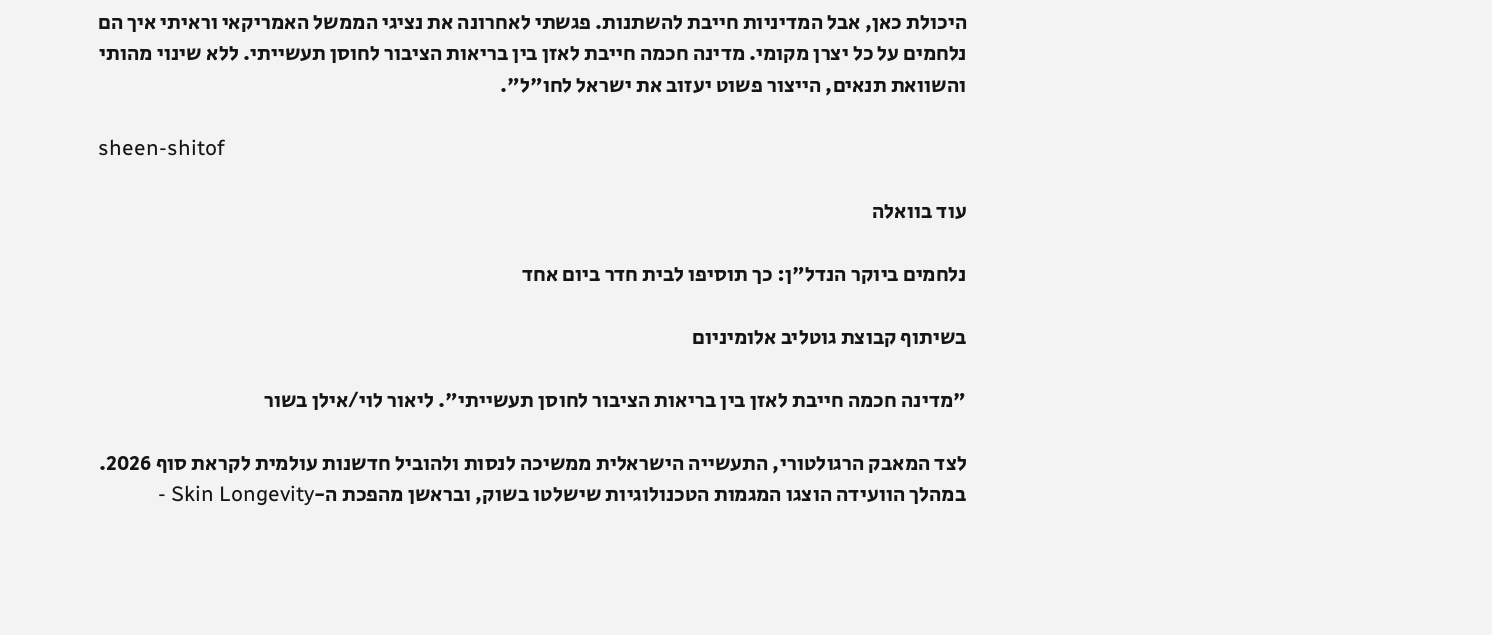היכולת כאן, אבל המדיניות חייבת להשתנות. פגשתי לאחרונה את נציגי הממשל האמריקאי וראיתי איך הם נלחמים על כל יצרן מקומי. מדינה חכמה חייבת לאזן בין בריאות הציבור לחוסן תעשייתי. ללא שינוי מהותי והשוואת תנאים, הייצור פשוט יעזוב את ישראל לחו"ל".

sheen-shitof

עוד בוואלה

נלחמים ביוקר הנדל"ן: כך תוסיפו לבית חדר ביום אחד

בשיתוף קבוצת גוטליב אלומיניום

"מדינה חכמה חייבת לאזן בין בריאות הציבור לחוסן תעשייתי". ליאור לוי/אילן בשור

לצד המאבק הרגולטורי, התעשייה הישראלית ממשיכה לנסות ולהוביל חדשנות עולמית לקראת סוף 2026. במהלך הוועידה הוצגו המגמות הטכנולוגיות שישלטו בשוק, ובראשן מהפכת ה-Skin Longevity -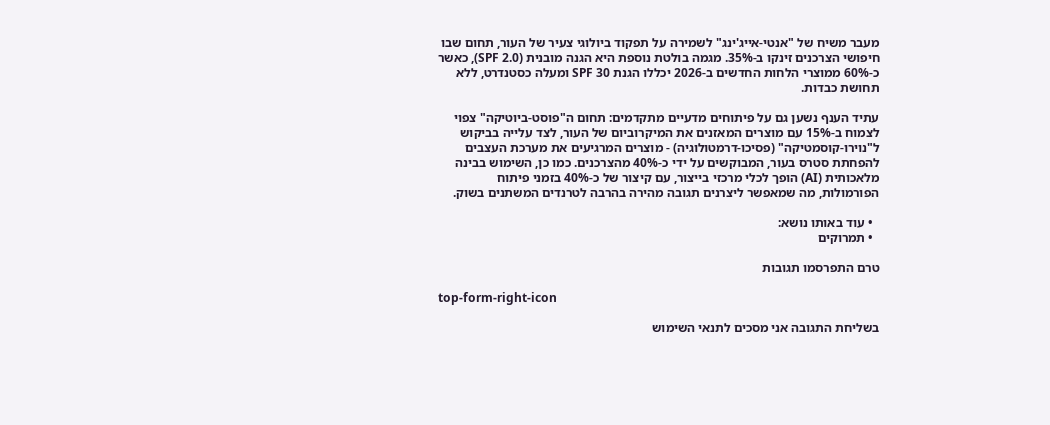מעבר משיח של "אנטי-אייג'ינג" לשמירה על תפקוד ביולוגי צעיר של העור, תחום שבו חיפושי הצרכנים זינקו ב-35%. מגמה בולטת נוספת היא הגנה מובנית (SPF 2.0), כאשר כ-60% ממוצרי הלחות החדשים ב-2026 יכללו הגנת SPF 30 ומעלה כסטנדרט, ללא תחושת כבדות.

עתיד הענף נשען גם על פיתוחים מדעיים מתקדמים: תחום ה"פוסט-ביוטיקה" צפוי לצמוח ב-15% עם מוצרים המאזנים את המיקרוביום של העור, לצד עלייה בביקוש ל"נוירו-קוסמטיקה" (פסיכו-דרמטולוגיה) - מוצרים המרגיעים את מערכת העצבים להפחתת סטרס בעור, המבוקשים על ידי כ-40% מהצרכנים. כמו כן, השימוש בבינה מלאכותית (AI) הופך לכלי מרכזי בייצור, עם קיצור של כ-40% בזמני פיתוח הפורמולות, מה שמאפשר ליצרנים תגובה מהירה בהרבה לטרנדים המשתנים בשוק.

  • עוד באותו נושא:
  • תמרוקים

טרם התפרסמו תגובות

top-form-right-icon

בשליחת התגובה אני מסכים לתנאי השימוש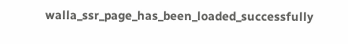walla_ssr_page_has_been_loaded_successfully